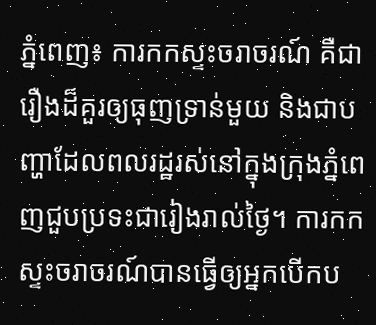ភ្នំពេញ៖ ការកកស្ទះចរាចរណ៍ គឺជារឿងដ៏គួរឲ្យធុញទ្រាន់មួយ និងជាបញ្ហាដែលពលរដ្ឋរស់នៅក្នុងក្រុងភ្នំពេញជួបប្រទះជារៀងរាល់ថ្ងៃ។ ការកកស្ទះចរាចរណ៍បានធ្វើឲ្យអ្នកបើកប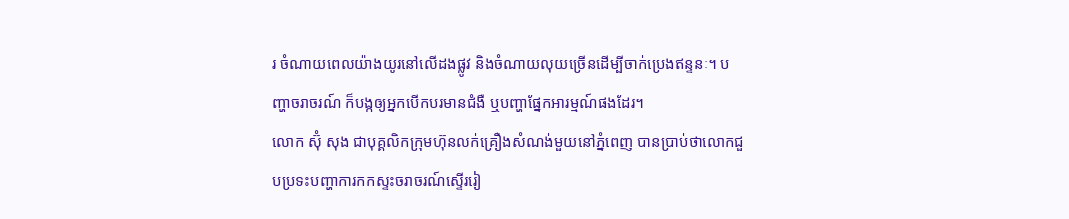រ ចំណាយពេលយ៉ាងយូរនៅលើដងផ្លូវ និងចំណាយលុយច្រើនដើម្បីចាក់ប្រេងឥន្ទនៈ។ បញ្ហាចរាចរណ៍ ក៏បង្កឲ្យអ្នកបើកបរមានជំងឺ ឬបញ្ហាផ្នែកអារម្មណ៍ផងដែរ។
លោក ស៊ុំ សុង ជាបុគ្គលិកក្រុមហ៊ុនលក់គ្រឿងសំណង់មួយនៅភ្នំពេញ បានប្រាប់ថាលោកជួបប្រទះបញ្ហាការកកស្ទះចរាចរណ៍ស្ទើររៀ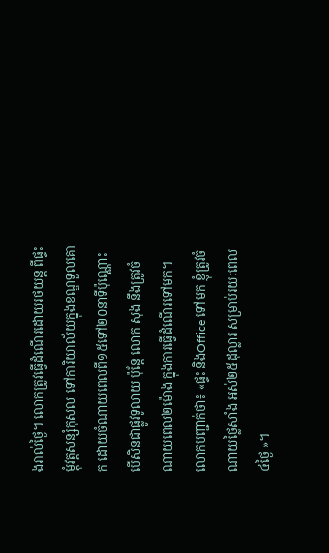ងរាល់ថ្ងៃ។ លោកត្រូវធ្វើដំណើរដោយរថយន្ត ពីផ្ទះម្តុំវត្តសន្សំកុសល ទៅការិយាល័យក្នុងខណ្ឌទួលគោក ដោយចំណាយពេលពី១៥ទៅ២០នាទីប៉ុណ្ណោះ បើសិនជាផ្លូវទូលាយ ប៉ុន្តែ លោក សុង នឹងត្រូវចំណាយពេល២ម៉ោង ក្នុងការធ្វើដំណើរទៅមក។ លោកបញ្ជាក់ថា៖ «ផ្ទះ និងOffice ទៅមក ខ្ញុំត្រូវចំណាយថ្លៃសាំង អស់២៥ដុល្លារ សម្រាប់រយៈពេល៤ថ្ងៃ »។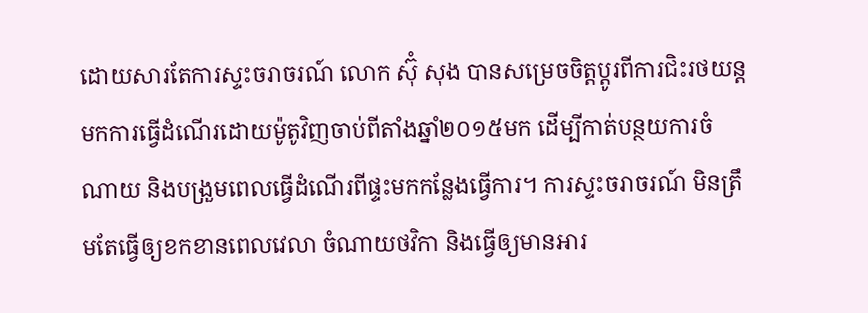ដោយសារតែការស្ទះចរាចរណ៍ លោក ស៊ុំ សុង បានសម្រេចចិត្តប្តូរពីការជិះរថយន្ត មកការធ្វើដំណើរដោយម៉ូតូវិញចាប់ពីតាំងឆ្នាំ២០១៥មក ដើម្បីកាត់បន្ថយការចំណាយ និងបង្រួមពេលធ្វើដំណើរពីផ្ទះមកកន្លែងធ្វើការ។ ការស្ទះចរាចរណ៍ មិនត្រឹមតែធ្វើឲ្យខកខានពេលវេលា ចំណាយថវិកា និងធ្វើឲ្យមានអារ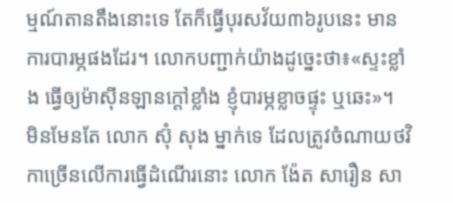ម្មណ៍តានតឹងនោះទេ តែក៏ធ្វើបុរសវ័យ៣៦រូបនេះ មានការបារម្ភផងដែរ។ លោកបញ្ជាក់យ៉ាងដូច្នេះថា៖«ស្ទះខ្លាំង ធ្វើឲ្យម៉ាស៊ីនឡានក្តៅខ្លាំង ខ្ញុំបារម្ភខ្លាចផ្ទុះ ឬឆេះ»។
មិនមែនតែ លោក ស៊ុំ សុង ម្នាក់ទេ ដែលត្រូវចំណាយថវិកាច្រើនលើការធ្វើដំណើរនោះ លោក ង៉ែត សារឿន សា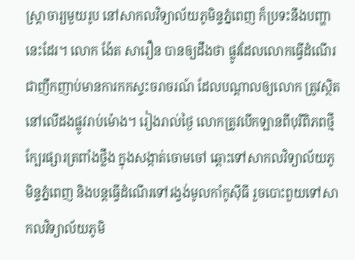ស្ត្រាចារ្យមួយរូប នៅសាកលវិទ្យាល័យភូមិន្ទភ្នំពេញ ក៏ប្រទះនឹងបញ្ហានេះដែរ។ លោក ង៉ែត សារឿន បានឲ្យដឹងថា ផ្លូវដែលលោកធ្វើដំណើរ ជាញឹកញាប់មានការកកស្ទះចរាចរណ៍ ដែលបណ្តាលឲ្យលោក ត្រូវស្ថិតនៅលើដងផ្លូវរាប់ម៉ោង។ រៀងរាល់ថ្ងៃ លោកត្រូវបើកឡានពីបុរីពិភពថ្មីក្បែរផ្សារត្រពាំងថ្លឹង ក្នុងសង្កាត់ចោមចៅ ឆ្ពោះទៅសាកលវិទ្យាល័យភូមិន្ទភ្នំពេញ និងបន្តធ្វើដំណើរទៅរង្វង់មូលកាំកូស៊ីធី រួចបោះពួយទៅសាកលវិទ្យាល័យភូមិ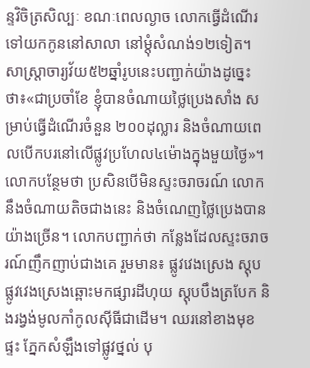ន្ទវិចិត្រសិល្បៈ ខណៈពេលល្ងាច លោកធ្វើដំណើរទៅយកកូននៅសាលា នៅម្តុំសំណង់១២ទៀត។ សាស្ត្រាចារ្យវ័យ៥២ឆ្នាំរូបនេះបញ្ជាក់យ៉ាងដូច្នេះថា៖«ជាប្រចាំខែ ខ្ញុំបានចំណាយថ្លៃប្រេងសាំង សម្រាប់ធ្វើដំណើរចំនួន ២០០ដុល្លារ និងចំណាយពេលបើកបរនៅលើផ្លូវប្រហែល៤ម៉ោងក្នុងមួយថ្ងៃ»។ លោកបន្ថែមថា ប្រសិនបើមិនស្ទះចរាចរណ៍ លោកនឹងចំណាយតិចជាងនេះ និងចំណេញថ្លៃប្រេងបានយ៉ាងច្រើន។ លោកបញ្ជាក់ថា កន្លែងដែលស្ទះចរាចរណ៍ញឹកញាប់ជាងគេ រួមមាន៖ ផ្លូវវេងស្រេង ស្តុបផ្លូវវេងស្រេងឆ្ពោះមកផ្សារដីហុយ ស្តុបបឹងត្របែក និងរង្វង់មូលកាំកូលស៊ីធីជាដើម។ ឈរនៅខាងមុខផ្ទះ ភ្នែកសំឡឹងទៅផ្លូវថ្នល់ បុ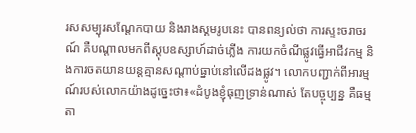រសសម្បុរសណ្តែកបាយ និងរាងស្គមរូបនេះ បានពន្យល់ថា ការស្ទះចរាចរណ៍ គឺបណ្តាលមកពីស្តុបឧស្សាហ៍ដាច់ភ្លើង ការយកចំណីផ្លូវធ្វើអាជីវកម្ម និងការចតយានយន្តគ្មានសណ្តាប់ធ្នាប់នៅលើដងផ្លូវ។ លោកបញ្ជាក់ពីអារម្មណ៍របស់លោកយ៉ាងដូច្នេះថា៖«ដំបូងខ្ញុំធុញទ្រាន់ណាស់ តែបច្ចុប្បន្ន គឺធម្មតា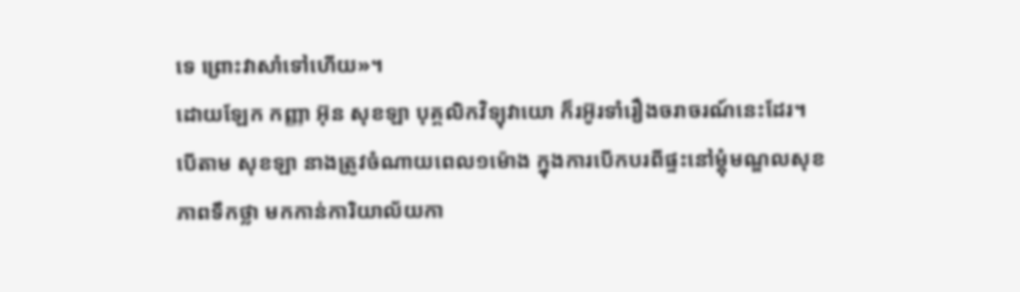ទេ ព្រោះវាសាំទៅហើយ»។
ដោយឡែក កញ្ញា អ៊ុន សុខឡា បុគ្គលិកវិទ្យុវាយោ ក៏រអ៊ូរទាំរឿងចរាចរណ៍នេះដែរ។ បើតាម សុខឡា នាងត្រូវចំណាយពេល១ម៉ោង ក្នុងការបើកបរពីផ្ទះនៅម្តុំមណ្ឌលសុខភាពទឹកថ្លា មកកាន់ការិយាល័យកា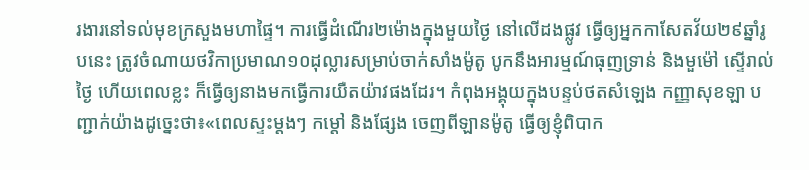រងារនៅទល់មុខក្រសួងមហាផ្ទៃ។ ការធ្វើដំណើរ២ម៉ោងក្នុងមួយថ្ងៃ នៅលើដងផ្លូវ ធ្វើឲ្យអ្នកកាសែតវ័យ២៩ឆ្នាំរូបនេះ ត្រូវចំណាយថវិកាប្រមាណ១០ដុល្លារសម្រាប់ចាក់សាំងម៉ូតូ បូកនឹងអារម្មណ៍ធុញទ្រាន់ និងមួម៉ៅ ស្ទើរាល់ថ្ងៃ ហើយពេលខ្លះ ក៏ធ្វើឲ្យនាងមកធ្វើការយឺតយ៉ាវផងដែរ។ កំពុងអង្គុយក្នុងបន្ទប់ថតសំឡេង កញ្ញាសុខឡា បញ្ជាក់យ៉ាងដូច្នេះថា៖«ពេលស្ទះម្តងៗ កម្តៅ និងផ្សែង ចេញពីឡានម៉ូតូ ធ្វើឲ្យខ្ញុំពិបាក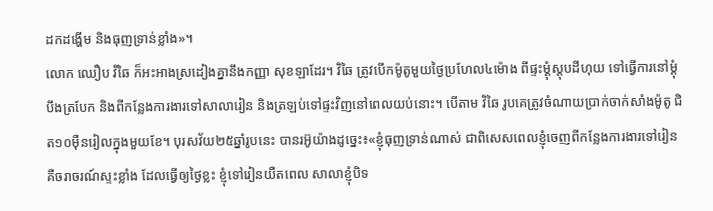ដកដង្ហើម និងធុញទ្រាន់ខ្លាំង»។
លោក ឈឿប វិឆៃ ក៏អះអាងស្រដៀងគ្នានឹងកញ្ញា សុខឡាដែរ។ វិឆៃ ត្រូវបើកម៉ូតូមួយថ្ងៃប្រហែល៤ម៉ោង ពីផ្ទះម្តុំស្តុបដីហុយ ទៅធ្វើការនៅម្តុំបឹងត្របែក និងពីកន្លែងការងារទៅសាលារៀន និងត្រឡប់ទៅផ្ទះវិញនៅពេលយប់នោះ។ បើតាម វិឆៃ រូបគេត្រូវចំណាយប្រាក់ចាក់សាំងម៉ូតូ ជិត១០ម៉ឺនរៀលក្នុងមួយខែ។ បុរសវ័យ២៥ឆ្នាំរូបនេះ បានរអ៊ូយ៉ាងដូច្នេះ៖«ខ្ញុំធុញទ្រាន់ណាស់ ជាពិសេសពេលខ្ញុំចេញពីកន្លែងការងារទៅរៀន គឺចរាចរណ៍ស្ទះខ្លាំង ដែលធ្វើឲ្យថ្ងៃខ្លះ ខ្ញុំទៅរៀនយឺតពេល សាលាខ្ញុំបិទ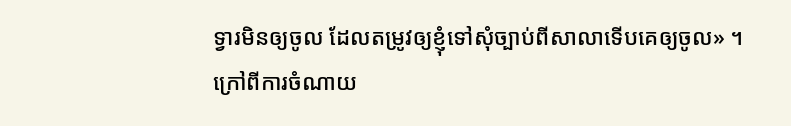ទ្វារមិនឲ្យចូល ដែលតម្រូវឲ្យខ្ញុំទៅសុំច្បាប់ពីសាលាទើបគេឲ្យចូល» ។
ក្រៅពីការចំណាយ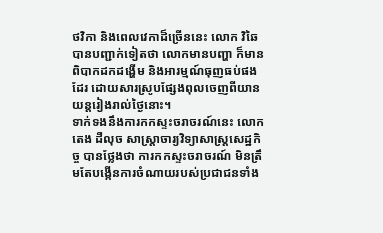ថវិកា និងពេលវេកាដ៏ច្រើននេះ លោក វិឆៃ បានបញ្ជាក់ទៀតថា លោកមានបញ្ហា ក៏មានពិបាកដកដង្ហើម និងអារម្មណ៍ធុញធប់ផងដែរ ដោយសារស្រូបផ្សែងពុលចេញពីយានយន្តរៀងរាល់ថ្ងៃនោះ។
ទាក់ទងនឹងការកកស្ទះចរាចរណ៍នេះ លោក តេង ដឺលុច សាស្ត្រាចារ្យវិទ្យាសាស្ត្រសេដ្ឋកិច្ច បានថ្លែងថា ការកកស្ទះចរាចរណ៍ មិនត្រឹមតែបង្កើនការចំណាយរបស់ប្រជាជនទាំង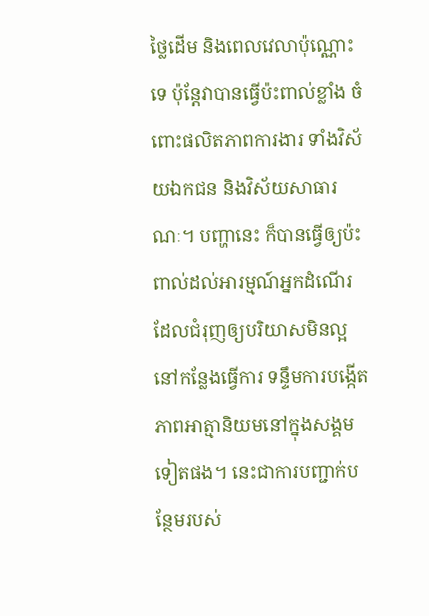ថ្លៃដើម និងពេលវេលាប៉ុណ្ណោះទេ ប៉ុន្តែវាបានធ្វើប៉ះពាល់ខ្លាំង ចំពោះផលិតភាពការងារ ទាំងវិស័យឯកជន និងវិស័យសាធារណៈ។ បញ្ហានេះ ក៏បានធ្វើឲ្យប៉ះពាល់ដល់អារម្មណ៍អ្នកដំណើរ ដែលជំរុញឲ្យបរិយាសមិនល្អនៅកន្លែងធ្វើការ ទន្ទឹមការបង្កើតភាពអាត្មានិយមនៅក្នុងសង្គមទៀតផង។ នេះជាការបញ្ជាក់បន្ថែមរបស់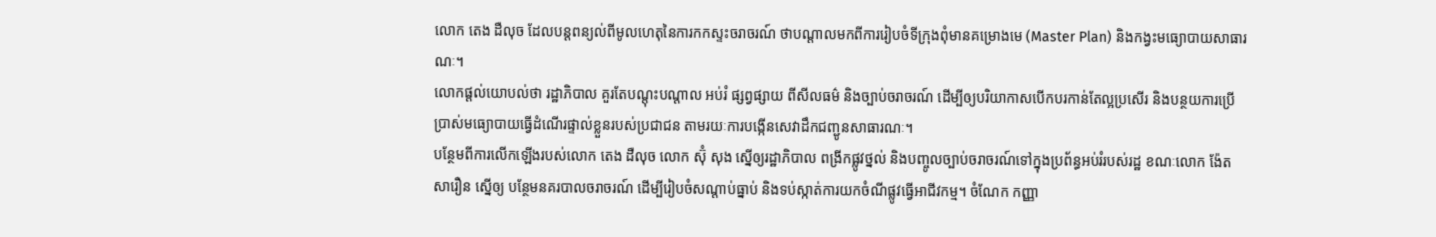លោក តេង ដឺលុច ដែលបន្តពន្យល់ពីមូលហេតុនៃការកកស្ទះចរាចរណ៍ ថាបណ្តាលមកពីការរៀបចំទីក្រុងពុំមានគម្រោងមេ (Master Plan) និងកង្វះមធ្យោបាយសាធារណៈ។
លោកផ្តល់យោបល់ថា រដ្ឋាភិបាល គួរតែបណ្តុះបណ្តាល អប់រំ ផ្សព្វផ្សាយ ពីសីលធម៌ និងច្បាប់ចរាចរណ៍ ដើម្បីឲ្យបរិយាកាសបើកបរកាន់តែល្អប្រសើរ និងបន្ថយការប្រើប្រាស់មធ្យោបាយធ្វើដំណើរផ្ទាល់ខ្លួនរបស់ប្រជាជន តាមរយៈការបង្កើនសេវាដឹកជញ្ជូនសាធារណៈ។
បន្ថែមពីការលើកឡើងរបស់លោក តេង ដឺលុច លោក ស៊ុំ សុង ស្នើឲ្យរដ្ឋាភិបាល ពង្រីកផ្លូវថ្នល់ និងបញ្ចូលច្បាប់ចរាចរណ៍ទៅក្នុងប្រព័ន្ធអប់រំរបស់រដ្ឋ ខណៈលោក ង៉ែត សារឿន ស្នើឲ្យ បន្ថែមនគរបាលចរាចរណ៍ ដើម្បីរៀបចំសណ្តាប់ធ្នាប់ និងទប់ស្កាត់ការយកចំណីផ្លូវធ្វើអាជីវកម្ម។ ចំណែក កញ្ញា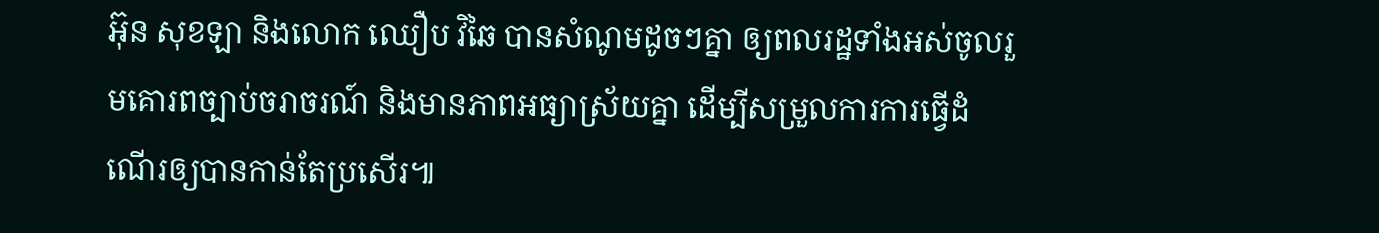អ៊ុន សុខឡា និងលោក ឈឿប វិឆៃ បានសំណូមដូចៗគ្នា ឲ្យពលរដ្ឋទាំងអស់ចូលរួមគោរពច្បាប់ចរាចរណ៍ និងមានភាពអធ្យាស្រ័យគ្នា ដើម្បីសម្រួលការការធ្វើដំណើរឲ្យបានកាន់តែប្រសើរ៕